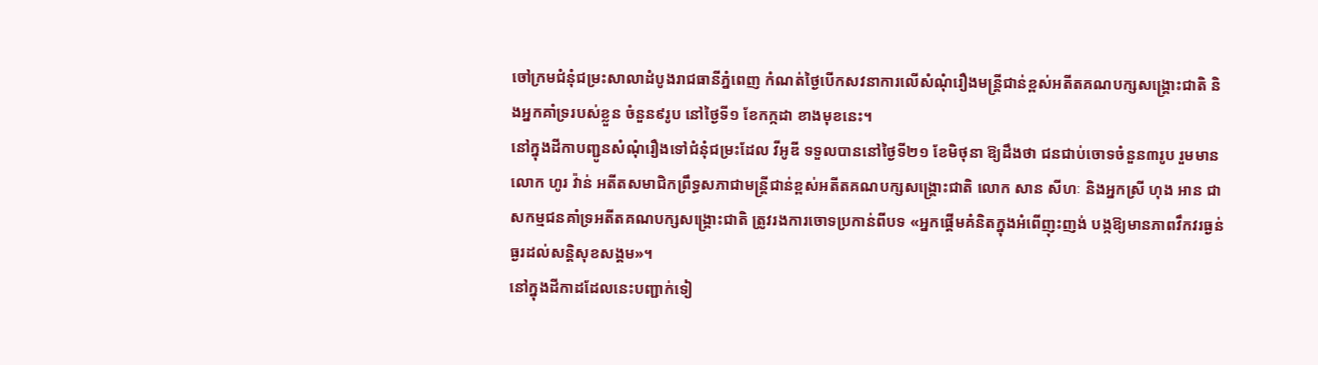ចៅក្រមជំនុំជម្រះសាលាដំបូងរាជធានីភ្នំពេញ កំណត់ថ្ងៃបើកសវនាការលើសំណុំរឿងមន្រ្តីជាន់ខ្ពស់អតីតគណបក្សសង្រ្គោះជាតិ និងអ្នកគាំទ្ររបស់ខ្លួន ចំនួន៩រូប នៅថ្ងៃទី១ ខែកក្កដា ខាងមុខនេះ។
នៅក្នុងដីកាបញ្ជូនសំណុំរឿងទៅជំនុំជម្រះដែល វីអូឌី ទទួលបាននៅថ្ងៃទី២១ ខែមិថុនា ឱ្យដឹងថា ជនជាប់ចោទចំនួន៣រូប រួមមាន លោក ហូរ វ៉ាន់ អតីតសមាជិកព្រឹទ្ធសភាជាមន្ត្រីជាន់ខ្ពស់អតីតគណបក្សសង្រ្គោះជាតិ លោក សាន សីហៈ និងអ្នកស្រី ហុង អាន ជាសកម្មជនគាំទ្រអតីតគណបក្សសង្រ្គោះជាតិ ត្រូវរងការចោទប្រកាន់ពីបទ «អ្នកផ្តើមគំនិតក្នុងអំពើញុះញង់ បង្កឱ្យមានភាពវឹកវរធ្ងន់ធ្ងរដល់សន្តិសុខសង្គម»។
នៅក្នុងដីកាដដែលនេះបញ្ជាក់ទៀ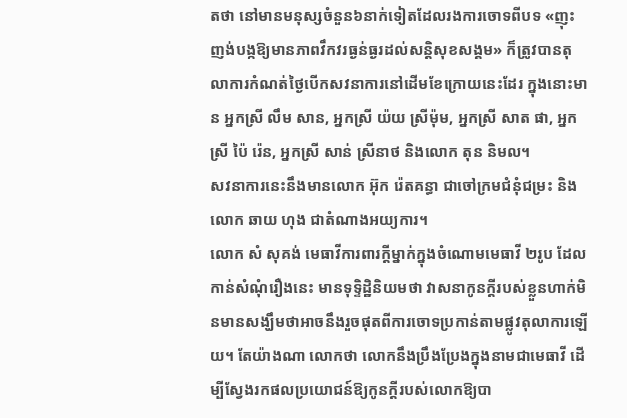តថា នៅមានមនុស្សចំនួន៦នាក់ទៀតដែលរងការចោទពីបទ «ញុះញង់បង្កឱ្យមានភាពវឹកវរធ្ងន់ធ្ងរដល់សន្តិសុខសង្គម» ក៏ត្រូវបានតុលាការកំណត់ថ្ងៃបើកសវនាការនៅដើមខែក្រោយនេះដែរ ក្នុងនោះមាន អ្នកស្រី លឹម សាន, អ្នកស្រី យ៉យ ស្រីម៉ុម, អ្នកស្រី សាត ផា, អ្នកស្រី ប៉ៃ រ៉េន, អ្នកស្រី សាន់ ស្រីនាថ និងលោក តុន និមល។
សវនាការនេះនឹងមានលោក អ៊ុក រ៉េតគន្ធា ជាចៅក្រមជំនុំជម្រះ និងលោក ឆាយ ហុង ជាតំណាងអយ្យការ។
លោក សំ សុគង់ មេធាវីការពារក្តីម្នាក់ក្នុងចំណោមមេធាវី ២រូប ដែលកាន់សំណុំរឿងនេះ មានទុទ្ទិដ្ឋិនិយមថា វាសនាកូនក្តីរបស់ខ្លួនហាក់មិនមានសង្ឃឹមថាអាចនឹងរួចផុតពីការចោទប្រកាន់តាមផ្លូវតុលាការឡើយ។ តែយ៉ាងណា លោកថា លោកនឹងប្រឹងប្រែងក្នុងនាមជាមេធាវី ដើម្បីស្វែងរកផលប្រយោជន៍ឱ្យកូនក្តីរបស់លោកឱ្យបា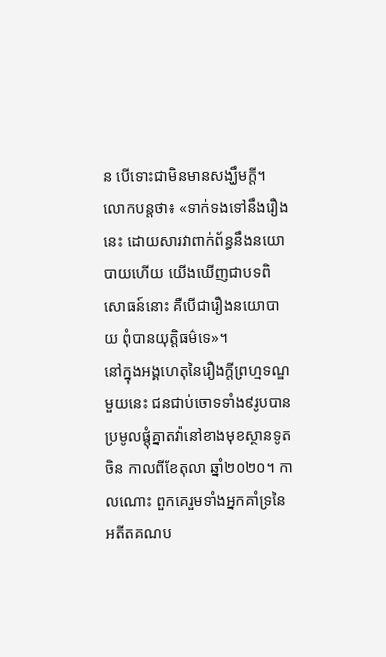ន បើទោះជាមិនមានសង្ឃឹមក្តី។
លោកបន្តថា៖ «ទាក់ទងទៅនឹងរឿងនេះ ដោយសារវាពាក់ព័ន្ធនឹងនយោបាយហើយ យើងឃើញជាបទពិសោធន៍នោះ គឺបើជារឿងនយោបាយ ពុំបានយុត្តិធម៌ទេ»។
នៅក្នុងអង្គហេតុនៃរឿងក្តីព្រហ្មទណ្ឌមួយនេះ ជនជាប់ចោទទាំង៩រូបបានប្រមូលផ្តុំគ្នាតវ៉ានៅខាងមុខស្ថានទូតចិន កាលពីខែតុលា ឆ្នាំ២០២០។ កាលណោះ ពួកគេរួមទាំងអ្នកគាំទ្រនៃអតីតគណប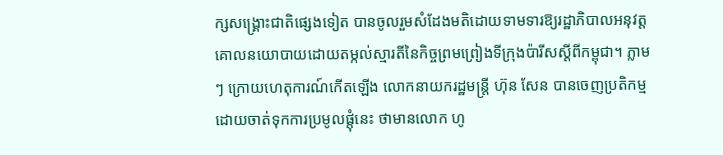ក្សសង្រ្គោះជាតិផ្សេងទៀត បានចូលរួមសំដែងមតិដោយទាមទារឱ្យរដ្ឋាភិបាលអនុវត្តគោលនយោបាយដោយតម្កល់ស្មារតីនៃកិច្ចព្រមព្រៀងទីក្រុងប៉ារីសស្តីពីកម្ពុជា។ ភ្លាមៗ ក្រោយហេតុការណ៍កើតឡើង លោកនាយករដ្ឋមន្រ្តី ហ៊ុន សែន បានចេញប្រតិកម្ម ដោយចាត់ទុកការប្រមូលផ្តុំនេះ ថាមានលោក ហូ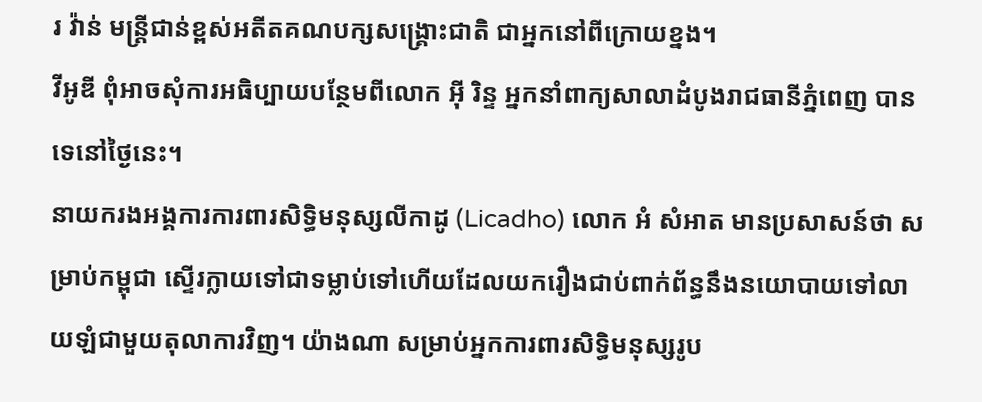រ វ៉ាន់ មន្ត្រីជាន់ខ្ពស់អតីតគណបក្សសង្រ្គោះជាតិ ជាអ្នកនៅពីក្រោយខ្នង។
វីអូឌី ពុំអាចសុំការអធិប្បាយបន្ថែមពីលោក អ៊ី រិន្ទ អ្នកនាំពាក្យសាលាដំបូងរាជធានីភ្នំពេញ បានទេនៅថ្ងៃនេះ។
នាយករងអង្គការការពារសិទ្ធិមនុស្សលីកាដូ (Licadho) លោក អំ សំអាត មានប្រសាសន៍ថា សម្រាប់កម្ពុជា ស្ទើរក្លាយទៅជាទម្លាប់ទៅហើយដែលយករឿងជាប់ពាក់ព័ន្ធនឹងនយោបាយទៅលាយឡំជាមួយតុលាការវិញ។ យ៉ាងណា សម្រាប់អ្នកការពារសិទ្ធិមនុស្សរូប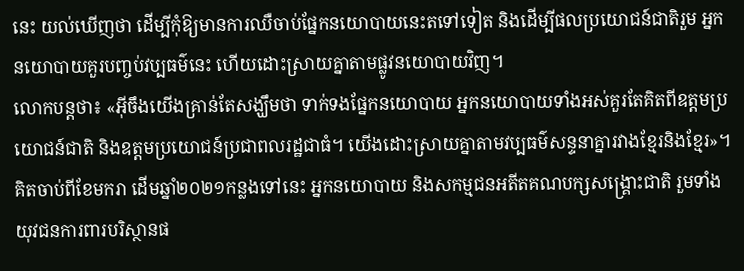នេះ យល់ឃើញថា ដើម្បីកុំឱ្យមានការឈឺចាប់ផ្នែកនយោបាយនេះតទៅទៀត និងដើម្បីផលប្រយោជន៍ជាតិរួម អ្នកនយោបាយគួរបញ្ចប់វប្បធម៌នេះ ហើយដោះស្រាយគ្នាតាមផ្លូវនយោបាយវិញ។
លោកបន្តថា៖ «អ៊ីចឹងយើងគ្រាន់តែសង្ឃឹមថា ទាក់ទងផ្នែកនយោបាយ អ្នកនយោបាយទាំងអស់គួរតែគិតពីឧត្តមប្រយោជន៍ជាតិ និងឧត្តមប្រយោជន៍ប្រជាពលរដ្ឋជាធំ។ យើងដោះស្រាយគ្នាតាមវប្បធម៌សន្ទនាគ្នារវាងខ្មែរនិងខ្មែរ»។
គិតចាប់ពីខែមករា ដើមឆ្នាំ២០២១កន្លងទៅនេះ អ្នកនយោបាយ និងសកម្មជនអតីតគណបក្សសង្រ្គោះជាតិ រួមទាំងយុវជនការពារបរិស្ថានផ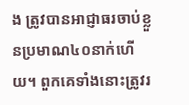ង ត្រូវបានអាជ្ញាធរចាប់ខ្លួនប្រមាណ៤០នាក់ហើយ។ ពួកគេទាំងនោះត្រូវរ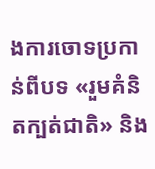ងការចោទប្រកាន់ពីបទ «រួមគំនិតក្បត់ជាតិ» និង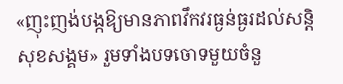«ញុះញង់បង្កឱ្យមានភាពវឹកវរធ្ងន់ធ្ងរដល់សន្តិសុខសង្គម» រួមទាំងបទចោទមួយចំនួ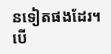នទៀតផងដែរ។
បើ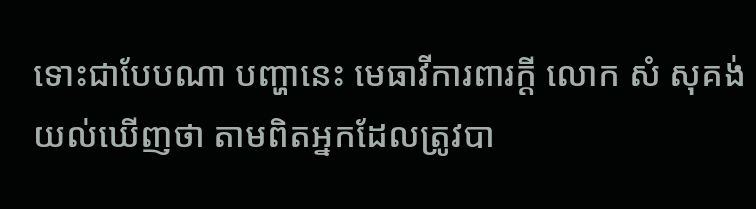ទោះជាបែបណា បញ្ហានេះ មេធាវីការពារក្តី លោក សំ សុគង់ យល់ឃើញថា តាមពិតអ្នកដែលត្រូវបា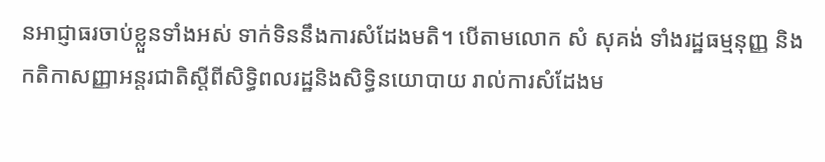នអាជ្ញាធរចាប់ខ្លួនទាំងអស់ ទាក់ទិននឹងការសំដែងមតិ។ បើតាមលោក សំ សុគង់ ទាំងរដ្ឋធម្មនុញ្ញ និងកតិកាសញ្ញាអន្តរជាតិស្តីពីសិទ្ធិពលរដ្ឋនិងសិទ្ធិនយោបាយ រាល់ការសំដែងម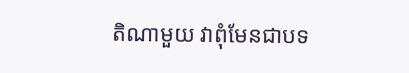តិណាមួយ វាពុំមែនជាបទ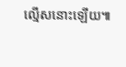ល្មើសនោះឡើយ៕